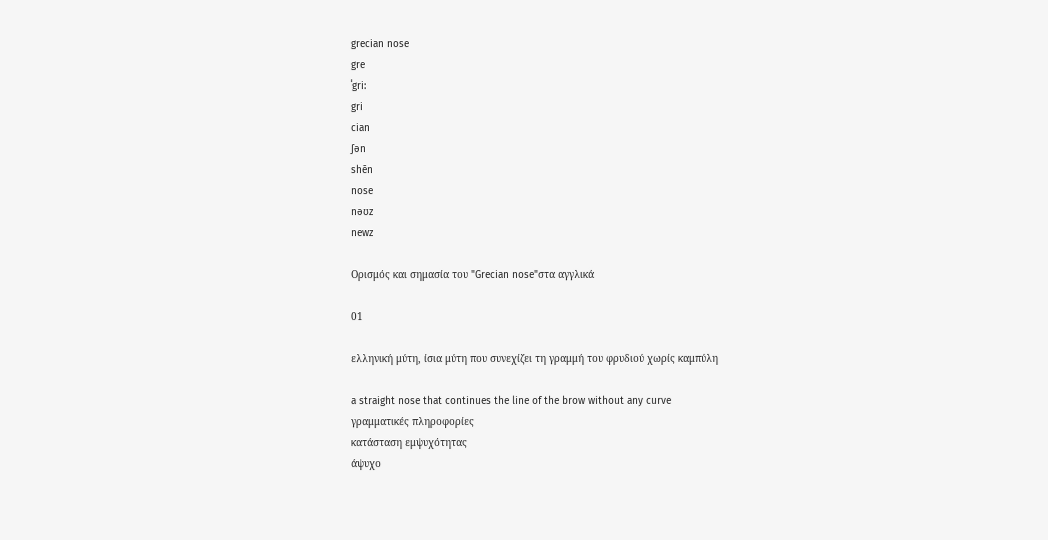grecian nose
gre
ˈgri:
gri
cian
ʃən
shēn
nose
nəʊz
newz

Ορισμός και σημασία του "Grecian nose"στα αγγλικά

01

ελληνική μύτη, ίσια μύτη που συνεχίζει τη γραμμή του φρυδιού χωρίς καμπύλη

a straight nose that continues the line of the brow without any curve
γραμματικές πληροφορίες
κατάσταση εμψυχότητας
άψυχο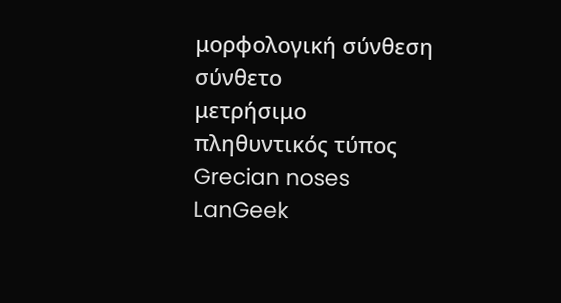μορφολογική σύνθεση
σύνθετο
μετρήσιμο
πληθυντικός τύπος
Grecian noses
LanGeek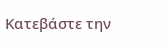Κατεβάστε την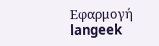Εφαρμογή
langeek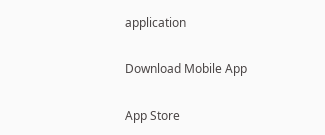application

Download Mobile App

App Store